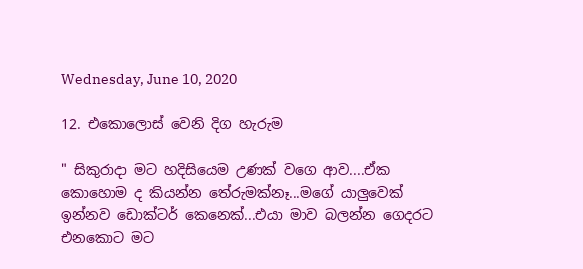Wednesday, June 10, 2020

12. එකොලොස් වෙනි දිග හැරුම

" සිකුරාදා මට හදිසියෙම උණක් වගෙ ආව....ඒක කොහොම ද කියන්න තේරුමක්නෑ...මගේ යාලුවෙක් ඉන්නව ඩොක්ටර් කෙනෙක්...එයා මාව බලන්න ගෙදරට එනකොට මට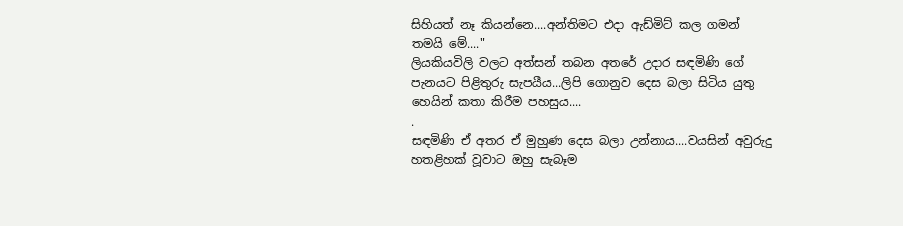සිහියත් නෑ කියන්නෙ....අන්තිමට එදා ඇඩ්මිට් කල ගමන් තමයි මේ...."
ලියකියවිලි වලට අත්සන් තබන අතරේ උදාර සඳමිණි ගේ පැනයට පිළිතුරු සැපයීය...ලිපි ගොනුව දෙස බලා සිටිය යුතු හෙයින් කතා කිරීම පහසුය....
.
සඳමිණි ඒ අතර ඒ මුහුණ දෙස බලා උන්නාය....වයසින් අවුරුදු හතළිහක් වූවාට ඔහු සැබෑම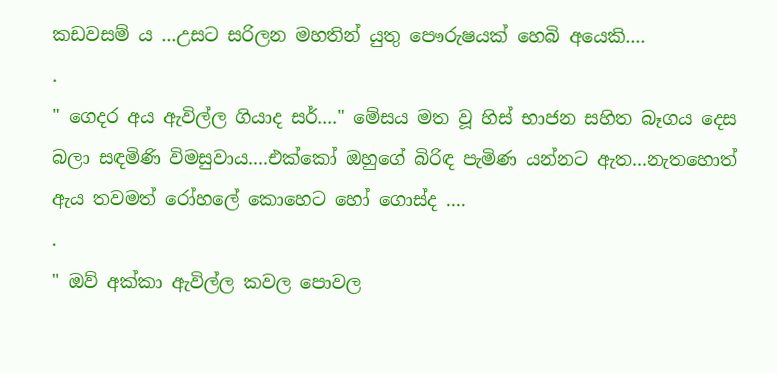කඩවසම් ය ...උසට සරිලන මහතින් යුතු පෞරුෂයක් හෙබි අයෙකි....
.
" ගෙදර අය ඇවිල්ල ගියාද සර්...." මේසය මත වූ හිස් භාජන සහිත බෑගය දෙස බලා සඳමිණි විමසුවාය....එක්කෝ ඔහුගේ බිරිඳ පැමිණ යන්නට ඇත...නැතහොත් ඇය තවමත් රෝහලේ කොහෙට හෝ ගොස්ද ....
.
" ඔව් අක්කා ඇවිල්ල කවල පොවල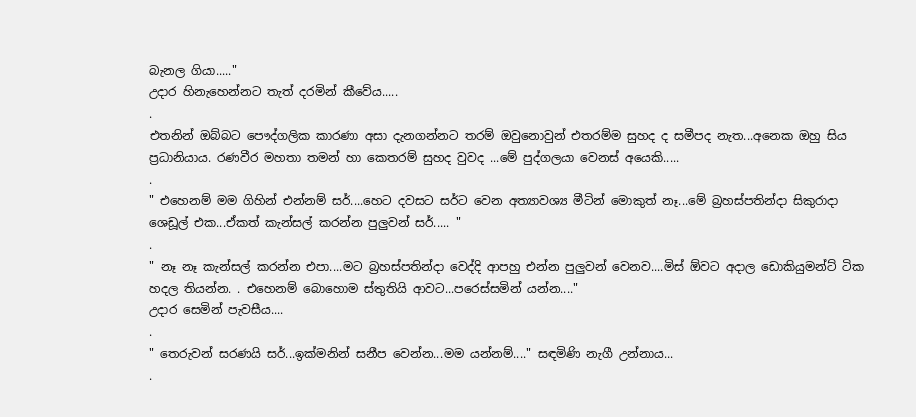බැනල ගියා....."
උදාර හිනැහෙන්නට තැත් දරමින් කීවේය.....
.
එතනින් ඔබ්බට පෞද්ගලික කාරණා අසා දැනගන්නට තරම් ඔවුනොවුන් එතරම්ම සුහද ද සමීපද නැත...අනෙක ඔහු සිය ප්‍රධානියාය. රණවීර මහතා තමන් හා කෙතරම් සුහද වුවද ...මේ පුද්ගලයා වෙනස් අයෙකි.....
.
" එහෙනම් මම ගිහින් එන්නම් සර්....හෙට දවසට සර්ට වෙන අත්‍යාවශ්‍ය මීටින් මොකුත් නෑ...මේ බ්‍රහස්පතින්දා සිකුරාදා ශෙඩූල් එක...ඒකත් කැන්සල් කරන්න පුලුවන් සර්..... "
.
" නෑ නෑ කැන්සල් කරන්න එපා....මට බ්‍රහස්පතින්දා වෙද්දි ආපහු එන්න පුලුවන් වෙනව....මිස් ඕවට අදාල ඩොකියුමන්ට් ටික හදල තියන්න. . එහෙනම් බොහොම ස්තුතියි ආවට...පරෙස්සමින් යන්න...."
උදාර සෙමින් පැවසීය....
.
" තෙරුවන් සරණයි සර්...ඉක්මනින් සනීප වෙන්න...මම යන්නම්...." සඳමිණි නැගී උන්නාය...
.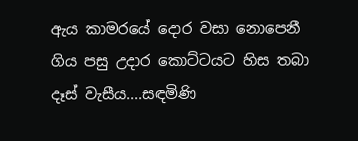ඇය කාමරයේ දොර වසා නොපෙනී ගිය පසු උදාර කොට්ටයට හිස තබා දෑස් වැසීය....සඳමිණි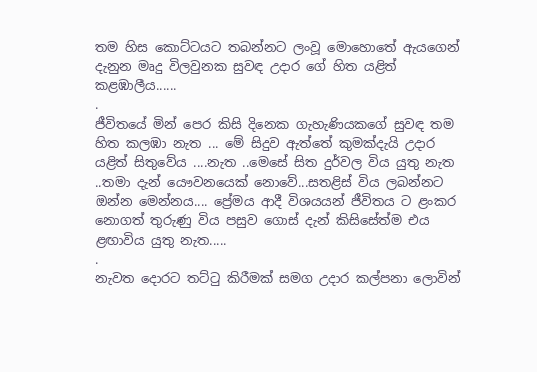තම හිස කොට්ටයට තබන්නට ලංවූ මොහොතේ ඇයගෙන් දැනුන මෘදු විලවුනක සුවඳ උදාර ගේ හිත යළිත් කළඹාලීය......
.
ජීවිතයේ මින් පෙර කිසි දිනෙක ගැහැණියකගේ සුවඳ තම හිත කලඹා නැත ... මේ සිදුව ඇත්තේ කුමක්දැයි උදාර යළිත් සිතුවේය ....නැත ..මෙසේ සිත දුර්වල විය යුතු නැත ..තමා දැන් යෞවනයෙක් නොවේ...සතළිස් විය ලබන්නට ඔන්න මෙන්නය.... ප්‍රේමය ආදී විශයයන් ජීවිතය ට ළංකර නොගත් තුරුණු විය පසුව ගොස් දැන් කිසිසේත්ම එය ළඟාවිය යුතු නැත.....
.
නැවත දොරට තට්ටු කිරීමක් සමග උදාර කල්පනා ලොවින්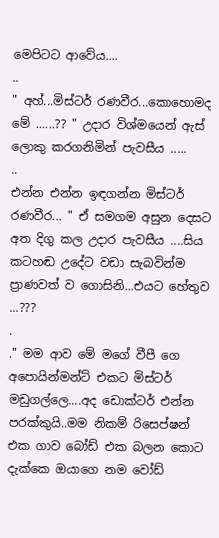මෙපිටට ආවේය....
..
" අහ්...මිස්ටර් රණවීර...කොහොමද මේ ......?? " උදාර විශ්මයෙන් ඇස් ලොකු කරගනිමින් පැවසීය .....
..
එන්න එන්න ඉඳගන්න මිස්ටර් රණවීර... " ඒ සමගම අසුන දෙසට අත දිගු කල උදාර පැවසීය ....සිය කටහඬ උදේට වඩා සැබවින්ම ප්‍රාණවත් ව ගොසිනි...එයට හේතුව ...???
.
." මම ආව මේ මගේ වීපී ගෙ අපොයින්මන්ට් එකට මිස්ටර් මඩුගල්ලෙ....අද ඩොක්ටර් එන්න පරක්කුයි..මම නිකම් රිසෙප්ෂන් එක ගාව බෝඩ් එක බලන කොට දැක්කෙ ඔයාගෙ නම වෝඩ්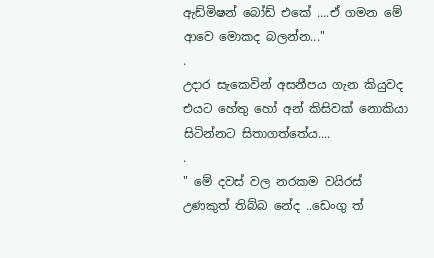ඇඩ්මිෂන් බෝඩ් එකේ ....ඒ ගමන මේ ආවෙ මොකද බලන්න..."
.
උදාර සැකෙවින් අසනීපය ගැන කියුවද එයට හේතු හෝ අන් කිසිවක් නොකියා සිටින්නට සිතාගත්තේය....
.
" මේ දවස් වල නරකම වයිරස් උණකුත් තිබ්බ නේද ..ඩෙංගු ත්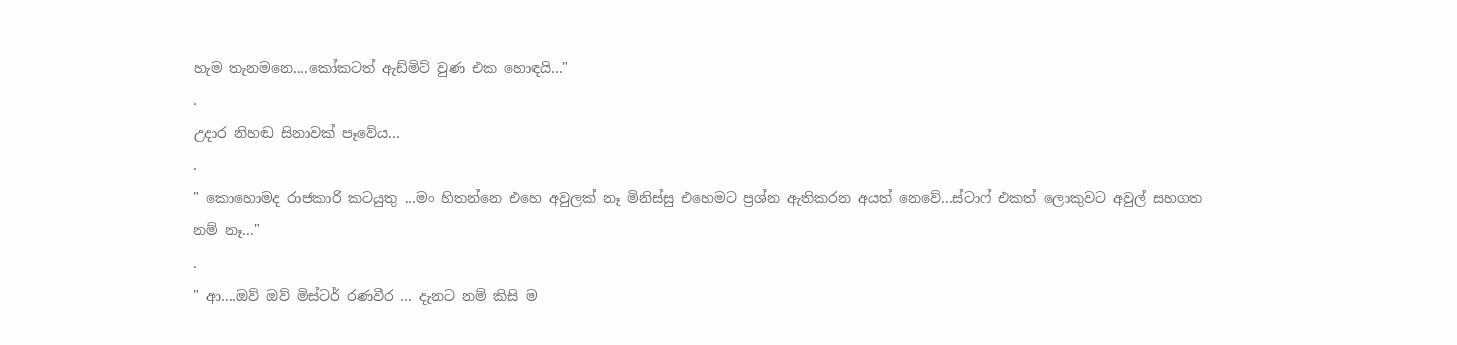හැම තැනමනෙ....කෝකටත් ඇඩ්මිට් වුණ එක හොඳයි..."
.
උදාර නිහඬ සිනාවක් පෑවේය...
.
" කොහොමද රාජකාරි කටයුතු ...මං හිතන්නෙ එහෙ අවුලක් නෑ මිනිස්සු එහෙමට ප්‍රශ්න ඇතිකරන අයත් නෙවේ...ස්ටාෆ් එකත් ලොකුවට අවුල් සහගත නම් නෑ..."
.
" ආ....ඔව් ඔව් මිස්ටර් රණවීර ... දැනට නම් කිසි ම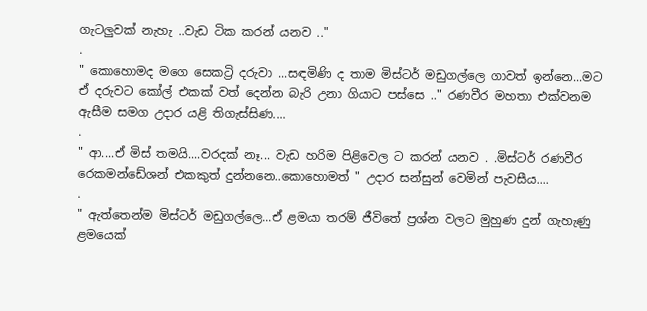ගැටලුවක් නැහැ ..වැඩ ටික කරන් යනව .."
.
" කොහොමද මගෙ සෙකට්‍රි දරුවා ...සඳමිණි ද තාම මිස්ටර් මඩුගල්ලෙ ගාවත් ඉන්නෙ...මට ඒ දරුවට කෝල් එකක් වත් දෙන්න බැරි උනා ගියාට පස්සෙ .." රණවීර මහතා එක්වනම ඇසීම සමග උදාර යළි තිගැස්සිණ....
.
" ආ....ඒ මිස් තමයි....වරදක් නෑ... වැඩ හරිම පිළිවෙල ට කරන් යනව . .මිස්ටර් රණවීර රෙකමන්ඩේශන් එකකුත් දුන්නනෙ..කොහොමත් " උදාර සන්සුන් වෙමින් පැවසීය....
.
" ඇත්තෙන්ම මිස්ටර් මඩුගල්ලෙ...ඒ ළමයා තරම් ජීවිතේ ප්‍රශ්න වලට මුහුණ දුන් ගැහැණු ළමයෙක්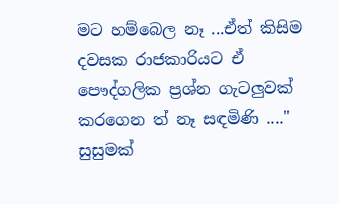මට හම්බෙල නෑ ...ඒත් කිසිම දවසක රාජකාරියට ඒ පෞද්ගලික ප්‍රශ්න ගැටලුවක් කරගෙන ත් නෑ සඳමිණි ...." සුසුමක්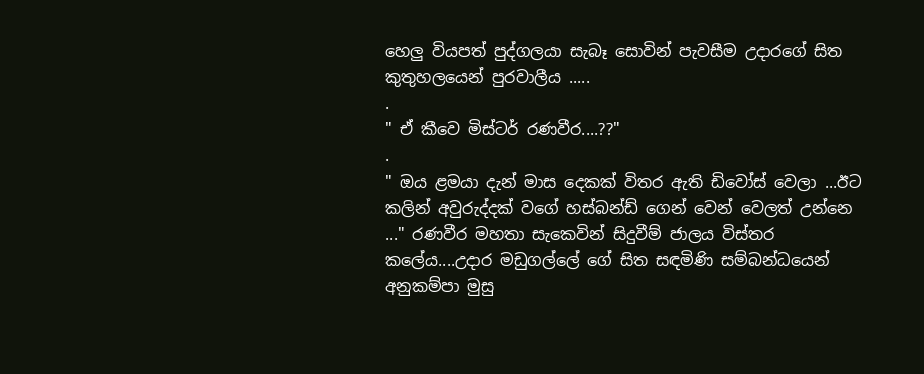හෙලු වියපත් පුද්ගලයා සැබෑ සොවින් පැවසීම උදාරගේ සිත කුතුහලයෙන් පුරවාලීය .....
.
" ඒ කීවෙ මිස්ටර් රණවීර....??"
.
" ඔය ළමයා දැන් මාස දෙකක් විතර ඇති ඩිවෝස් වෙලා ...ඊට කලින් අවුරුද්දක් වගේ හස්බන්ඩ් ගෙන් වෙන් වෙලත් උන්නෙ ..." රණවීර මහතා සැකෙවින් සිදුවීම් ජාලය විස්තර කලේය....උදාර මඩුගල්ලේ ගේ සිත සඳමිණි සම්බන්ධයෙන් අනුකම්පා මුසු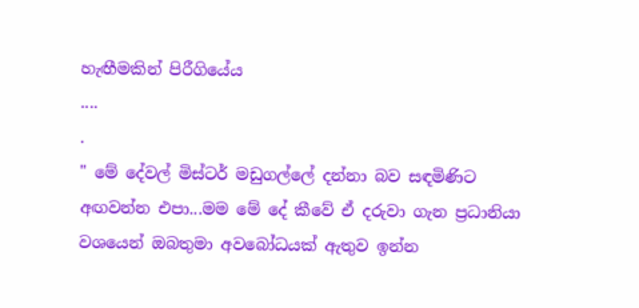හැඟීමකින් පිරීගියේය
....
.
" මේ දේවල් මිස්ටර් මඩුගල්ලේ දන්නා බව සඳමිණිට අඟවන්න එපා...මම මේ දේ කීවේ ඒ දරුවා ගැන ප්‍රධානියා වශයෙන් ඔබතුමා අවබෝධයක් ඇතුව ඉන්න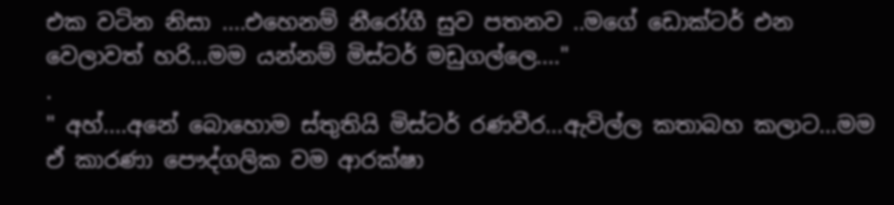එක වටින නිසා ....එහෙනම් නීරෝගී සුව පතනව ..මගේ ඩොක්ටර් එන වෙලාවත් හරි...මම යන්නම් මිස්ටර් මඩුගල්ලෙ...."
.
" අහ්....අනේ බොහොම ස්තුතියි මිස්ටර් රණවීර...ඇවිල්ල කතාබහ කලාට...මම ඒ කාරණා පෞද්ගලික වම ආරක්ෂා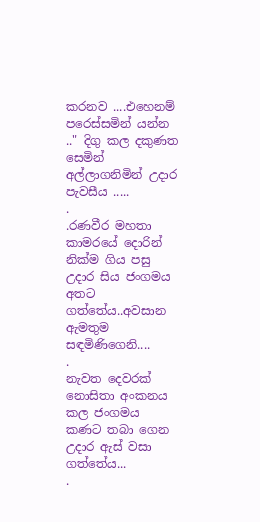කරනව ....එහෙනම් පරෙස්සමින් යන්න .." දිගු කල දකුණත සෙමින් අල්ලාගනිමින් උදාර පැවසීය .....
.
.රණවීර මහතා කාමරයේ දොරින් නික්ම ගිය පසු උදාර සිය ජංගමය අතට ගත්තේය..අවසාන ඇමතුම සඳමිණිගෙනි....
.
නැවත දෙවරක් නොසිතා අංකනය කල ජංගමය කණට තබා ගෙන උදාර ඇස් වසා ගත්තේය...
.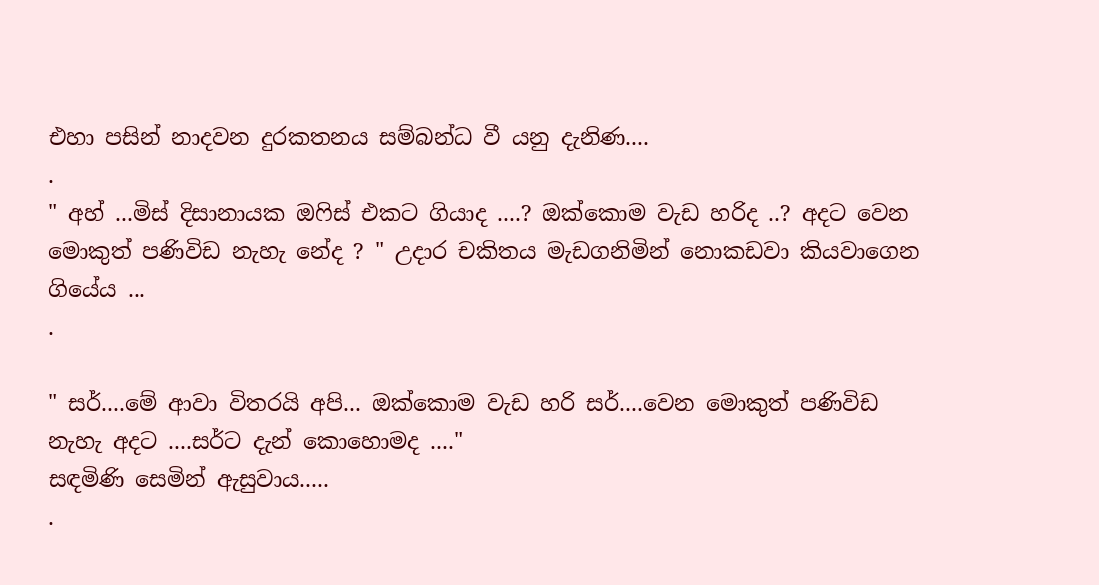එහා පසින් නාදවන දුරකතනය සම්බන්ධ වී යනු දැනිණ....
.
" අහ් ...මිස් දිසානායක ඔෆිස් එකට ගියාද ....? ඔක්කොම වැඩ හරිද ..? අදට වෙන මොකුත් පණිවිඩ නැහැ නේද ? " උදාර චකිතය මැඩගනිමින් නොකඩවා කියවාගෙන ගියේය ...
.

" සර්....මේ ආවා විතරයි අපි... ඔක්කොම වැඩ හරි සර්....වෙන මොකුත් පණිවිඩ නැහැ අදට ....සර්ට දැන් කොහොමද ...."
සඳමිණි සෙමින් ඇසුවාය.....
.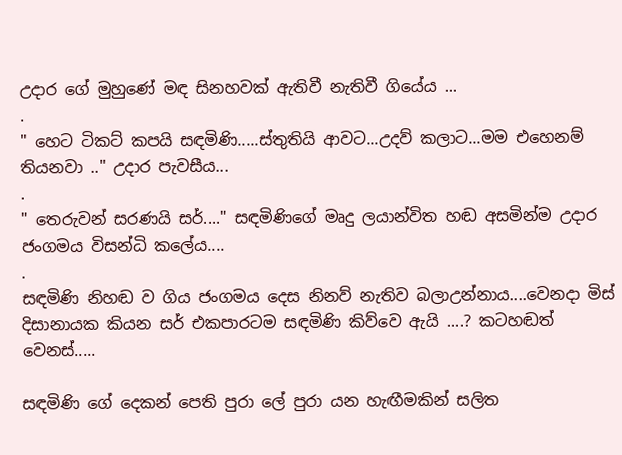උදාර ගේ මුහුණේ මඳ සිනහවක් ඇතිවී නැතිවී ගියේය ...
.
" හෙට ටිකට් කපයි සඳමිණි.....ස්තුතියි ආවට...උදව් කලාට...මම එහෙනම් තියනවා .." උදාර පැවසීය...
.
" තෙරුවන් සරණයි සර්...." සඳමිණිගේ මෘදු ලයාන්විත හඬ අසමින්ම උදාර ජංගමය විසන්ධි කලේය....
.
සඳමිණි නිහඬ ව ගිය ජංගමය දෙස නිනව් නැතිව බලාඋන්නාය....වෙනදා මිස් දිසානායක කියන සර් එකපාරටම සඳමිණි කිව්වෙ ඇයි ....? කටහඬත් වෙනස්.....

සඳමිණි ගේ දෙකන් පෙති පුරා ලේ පුරා යන හැඟීමකින් සලිත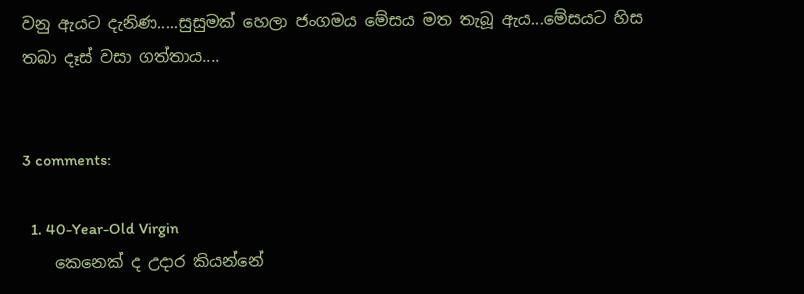වනු ඇයට දැනිණ.....සුසුමක් හෙලා ජංගමය මේසය මත තැබූ ඇය...මේසයට හිස තබා දෑස් වසා ගත්තාය....


3 comments:

  1. 40-Year-Old Virgin
    කෙනෙක් ද උදාර කියන්නේ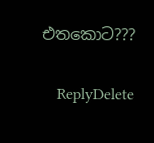එතකොට???

    ReplyDelete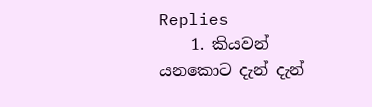Replies
    1. කියවන් යනකොට දැන් දැන්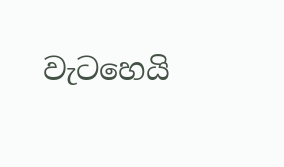වැටහෙයි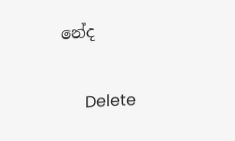නේද

      Delete